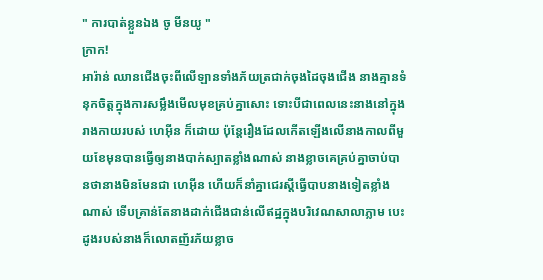" ការបាត់ខ្លួនឯង ចូ មីនយូ "
ក្រាក!
អារ៉ាន់ ឈានជើងចុះពីលើឡានទាំងភ័យត្រជាក់ចុងដៃចុងជើង នាងគ្មានទំនុកចិត្តក្នុងការសម្លឹងមើលមុខគ្រប់គ្នាសោះ ទោះបីជាពេលនេះនាងនៅក្នុងរាងកាយរបស់ ហេអុីន ក៏ដោយ ប៉ុន្តែរឿងដែលកើតឡើងលើនាងកាលពីមួយខែមុនបានធ្វើឲ្យនាងបាក់ស្បាតខ្លាំងណាស់ នាងខ្លាចគេគ្រប់គ្នាចាប់បានថានាងមិនមែនជា ហេអុីន ហើយក៏នាំគ្នាជេរស្តីធ្វើបាបនាងទៀតខ្លាំងណាស់ ទើបគ្រាន់តែនាងដាក់ជើងជាន់លើឥដ្ឋក្នុងបរិវេណសាលាភ្លាម បេះដូងរបស់នាងក៏លោតញ័រភ័យខ្លាច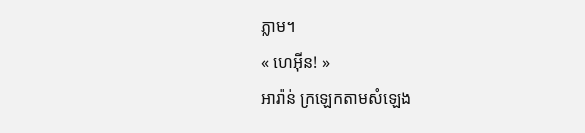ភ្លាម។
« ហេអុីន! »
អារ៉ាន់ ក្រឡេកតាមសំឡេង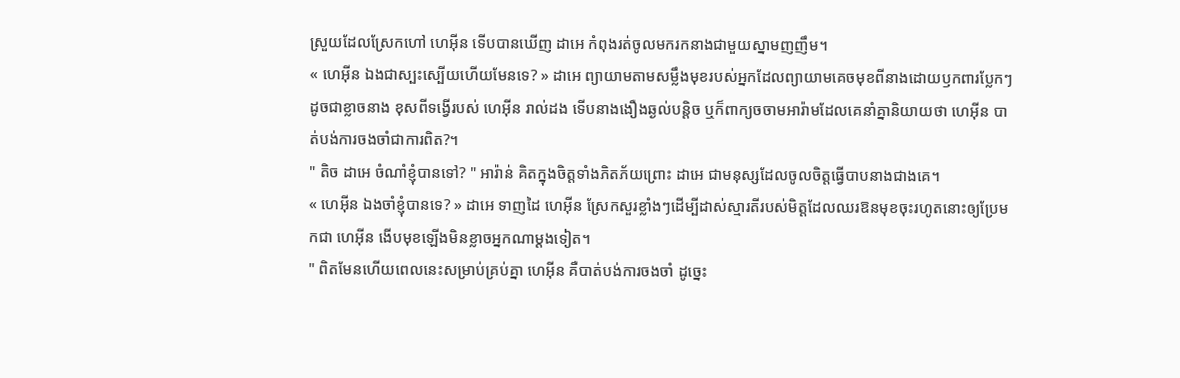ស្រួយដែលស្រែកហៅ ហេអុីន ទើបបានឃើញ ដាអេ កំពុងរត់ចូលមករកនាងជាមួយស្នាមញញឹម។
« ហេអុីន ឯងជាស្បះស្បើយហើយមែនទេ? » ដាអេ ព្យាយាមតាមសម្លឹងមុខរបស់អ្នកដែលព្យាយាមគេចមុខពីនាងដោយឫកពារប្លែកៗដូចជាខ្លាចនាង ខុសពីទង្វើរបស់ ហេអុីន រាល់ដង ទើបនាងងឿងឆ្ងល់បន្តិច ឬក៏ពាក្យចចាមអារ៉ាមដែលគេនាំគ្នានិយាយថា ហេអុីន បាត់បង់ការចងចាំជាការពិត?។
" តិច ដាអេ ចំណាំខ្ញុំបានទៅ? " អារ៉ាន់ គិតក្នុងចិត្តទាំងភិតភ័យព្រោះ ដាអេ ជាមនុស្សដែលចូលចិត្តធ្វើបាបនាងជាងគេ។
« ហេអុីន ឯងចាំខ្ញុំបានទេ? » ដាអេ ទាញដៃ ហេអុីន ស្រែកសួរខ្លាំងៗដើម្បីដាស់ស្មារតីរបស់មិត្តដែលឈរឱនមុខចុះរហូតនោះឲ្យប្រែមកជា ហេអុីន ងើបមុខឡើងមិនខ្លាចអ្នកណាម្តងទៀត។
" ពិតមែនហើយពេលនេះសម្រាប់គ្រប់គ្នា ហេអុីន គឺបាត់បង់ការចងចាំ ដូច្នេះ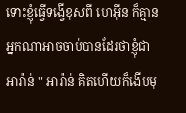ទោះខ្ញុំធ្វើទង្វើខុសពី ហេអុីន ក៏គ្មានអ្នកណាអាចចាប់បានដែរថាខ្ញុំជា អារ៉ាន់ " អារ៉ាន់ គិតហើយក៏ងើបមុ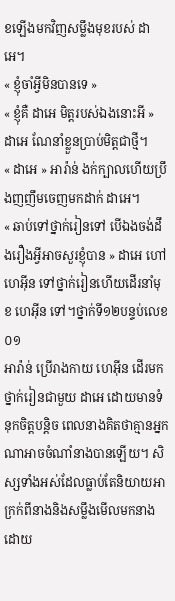ខឡើងមកវិញសម្លឹងមុខរបស់ ដាអេ។
« ខ្ញុំចាំអ្វីមិនបានទេ »
« ខ្ញុំគឺ ដាអេ មិត្តរបស់ឯងនោះអី » ដាអេ ណែនាំខ្លួនប្រាប់មិត្តជាថ្មី។
« ដាអេ » អារ៉ាន់ ងក់ក្បាលហើយប្រឹងញញឹមចេញមកដាក់ ដាអេ។
« ឆាប់ទៅថ្នាក់រៀនទៅ បើឯងចង់ដឹងរឿងអ្វីអាចសួរខ្ញុំបាន » ដាអេ ហៅ ហេអុីន ទៅថ្នាក់រៀនហើយដើរនាំមុខ ហេអុីន ទៅ។ថ្នាក់ទី១២បន្ទប់លេខ០១
អារ៉ាន់ ប្រើរាងកាយ ហេអុីន ដើរមកថ្នាក់រៀនជាមួយ ដាអេ ដោយមានទំនុកចិត្តបន្តិច ពេលនាងគិតថាគ្មានអ្នកណាអាចចំណាំនាងបានឡើយ។ សិស្សទាំងអស់ដែលធ្លាប់តែនិយាយអាក្រក់ពីនាងនិងសម្លឹងមើលមកនាងដោយ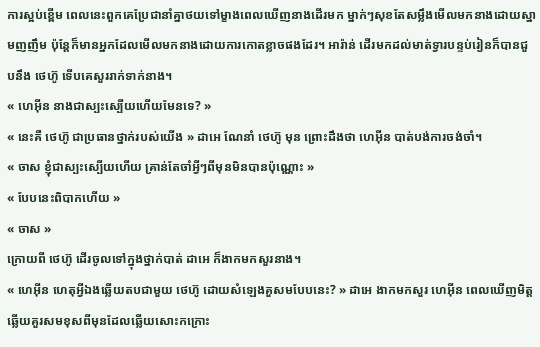ការស្អប់ខ្ពើម ពេលនេះពួកគេប្រែជានាំគ្នាថយទៅម្ខាងពេលឃើញនាងដើរមក ម្នាក់ៗសុខតែសម្លឹងមើលមកនាងដោយស្នាមញញឹម ប៉ុន្តែក៏មានអ្នកដែលមើលមកនាងដោយការកោតខ្លាចផងដែរ។ អារ៉ាន់ ដើរមកដល់មាត់ទ្វារបន្ទប់រៀនក៏បានជួបនឹង ថេហ៊ូ ទើបគេសួររាក់ទាក់នាង។
« ហេអុីន នាងជាស្បះស្បើយហើយមែនទេ? »
« នេះគឺ ថេហ៊ូ ជាប្រធានថ្នាក់របស់យើង » ដាអេ ណែនាំ ថេហ៊ូ មុន ព្រោះដឹងថា ហេអុីន បាត់បង់ការចង់ចាំ។
« ចាស ខ្ញុំជាស្បះស្បើយហើយ គ្រាន់តែចាំអ្វីៗពីមុនមិនបានប៉ុណ្ណោះ »
« បែបនេះពិបាកហើយ »
« ចាស »
ក្រោយពី ថេហ៊ូ ដើរចូលទៅក្នុងថ្នាក់បាត់ ដាអេ ក៏ងាកមកសួរនាង។
« ហេអុីន ហេតុអ្វីឯងឆ្លើយតបជាមួយ ថេហ៊ូ ដោយសំឡេងគួសមបែបនេះ? » ដាអេ ងាកមកសួរ ហេអុីន ពេលឃើញមិត្តឆ្លើយគួរសមខុសពីមុនដែលឆ្លើយសោះកក្រោះ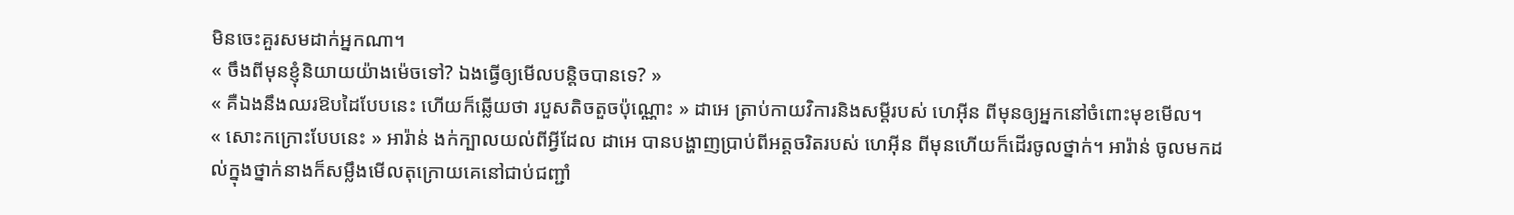មិនចេះគួរសមដាក់អ្នកណា។
« ចឹងពីមុនខ្ញុំនិយាយយ៉ាងម៉េចទៅ? ឯងធ្វើឲ្យមើលបន្តិចបានទេ? »
« គឺឯងនឹងឈរឱបដៃបែបនេះ ហើយក៏ឆ្លើយថា របួសតិចតួចប៉ុណ្ណោះ » ដាអេ ត្រាប់កាយវិការនិងសម្តីរបស់ ហេអុីន ពីមុនឲ្យអ្នកនៅចំពោះមុខមើល។
« សោះកក្រោះបែបនេះ » អារ៉ាន់ ងក់ក្បាលយល់ពីអ្វីដែល ដាអេ បានបង្ហាញប្រាប់ពីអត្តចរិតរបស់ ហេអុីន ពីមុនហើយក៏ដើរចូលថ្នាក់។ អារ៉ាន់ ចូលមកដល់ក្នុងថ្នាក់នាងក៏សម្លឹងមើលតុក្រោយគេនៅជាប់ជញ្ជាំ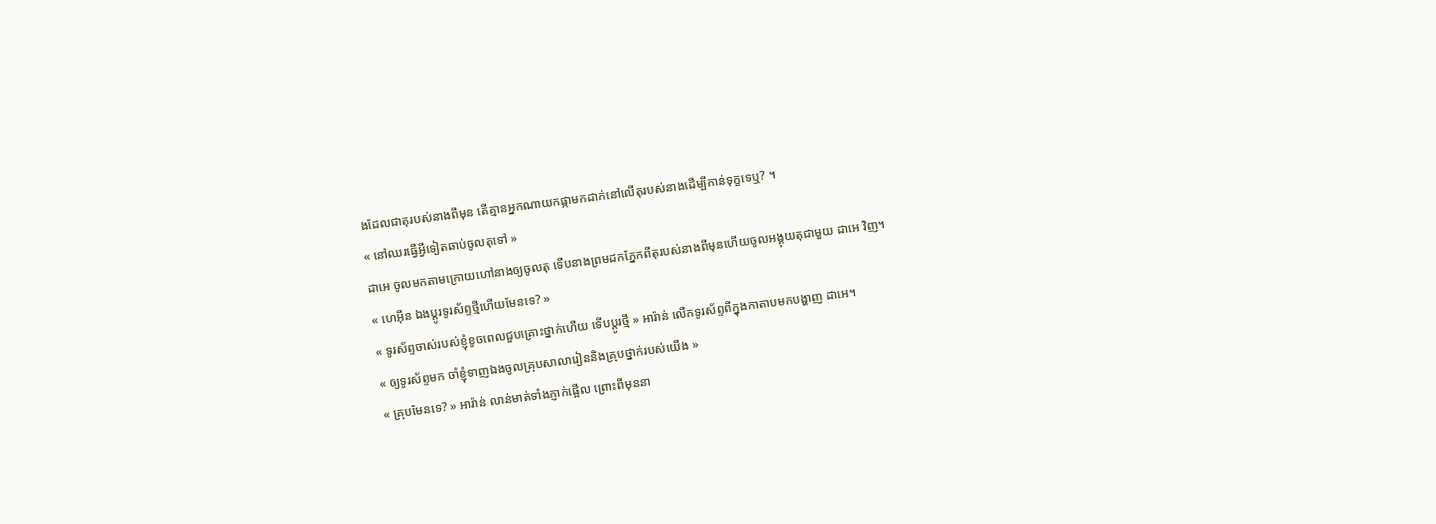ងដែលជាតុរបស់នាងពីមុន តើគ្មានអ្នកណាយកផ្កាមកដាក់នៅលើតុរបស់នាងដើម្បីកាន់ទុក្ខទេឬ? ។
« នៅឈរធ្វើអ្វីទៀតឆាប់ចូលតុទៅ »
ដាអេ ចូលមកតាមក្រោយហៅនាងឲ្យចូលតុ ទើបនាងព្រមដកភ្នែកពីតុរបស់នាងពីមុនហើយចូលអង្គុយតុជាមួយ ដាអេ វិញ។
« ហេអុីន ឯងប្តូរទូរស័ព្ទថ្មីហើយមែនទេ? »
« ទូរស័ព្ទចាស់របស់ខ្ញុំខូចពេលជួបគ្រោះថ្នាក់ហើយ ទើបប្តូរថ្មី » អារ៉ាន់ លើកទូរស័ព្ទពីក្នុងកាតាបមកបង្ហាញ ដាអេ។
« ឲ្យទូរស័ព្ទមក ចាំខ្ញុំទាញឯងចូលគ្រុបសាលារៀននិងគ្រុបថ្នាក់របស់យើង »
« គ្រុបមែនទេ? » អារ៉ាន់ លាន់មាត់ទាំងភ្ញាក់ផ្អើល ព្រោះពីមុននា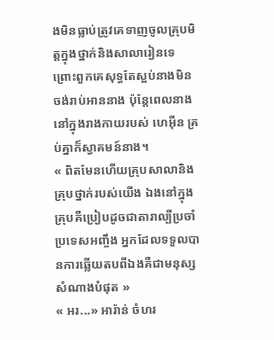ងមិនធ្លាប់ត្រូវគេទាញចូលគ្រុបមិត្តក្នុងថ្នាក់និងសាលារៀនទេ ព្រោះពួកគេសុទ្ធតែស្អប់នាងមិនចង់រាប់អាននាង ប៉ុន្តែពេលនាងនៅក្នុងរាងកាយរបស់ ហេអុីន គ្រប់គ្នាក៏ស្វាគមន៍នាង។
« ពិតមែនហើយគ្រុបសាលានិងគ្រុបថ្នាក់របស់យើង ឯងនៅក្នុងគ្រុបគឺប្រៀបដូចជាតារាល្បីប្រចាំប្រទេសអញ្ចឹង អ្នកដែលទទួលបានការឆ្លើយតបពីឯងគឺជាមនុស្សសំណាងបំផុត »
« អរ...» អារ៉ាន់ ចំហរ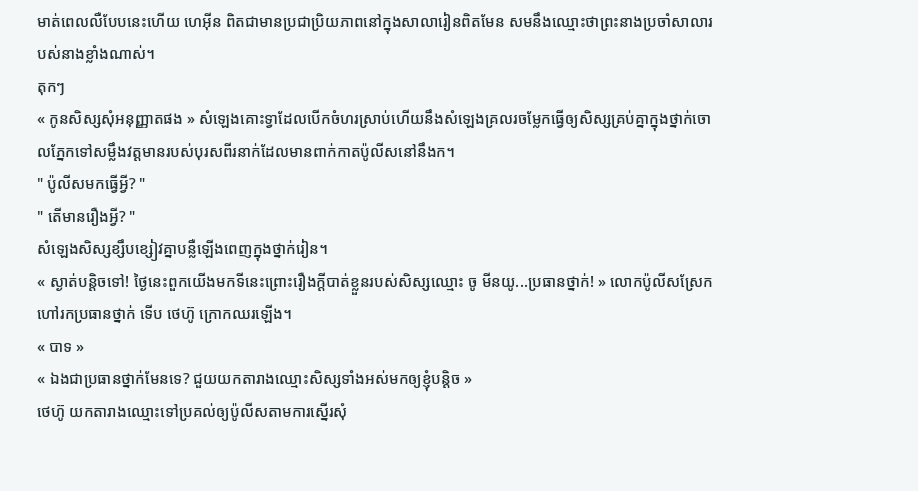មាត់ពេលលឺបែបនេះហើយ ហេអុីន ពិតជាមានប្រជាប្រិយភាពនៅក្នុងសាលារៀនពិតមែន សមនឹងឈ្មោះថាព្រះនាងប្រចាំសាលារបស់នាងខ្លាំងណាស់។
តុកៗ
« កូនសិស្សសុំអនុញ្ញាតផង » សំឡេងគោះទ្វាដែលបើកចំហរស្រាប់ហើយនឹងសំឡេងគ្រលរចម្លែកធ្វើឲ្យសិស្សគ្រប់គ្នាក្នុងថ្នាក់ចោលភ្នែកទៅសម្លឹងវត្តមានរបស់បុរសពីរនាក់ដែលមានពាក់កាតប៉ូលីសនៅនឹងក។
" ប៉ូលីសមកធ្វើអ្វី? "
" តើមានរឿងអ្វី? "
សំឡេងសិស្សខ្សឹបខ្សៀវគ្នាបន្លឺឡើងពេញក្នុងថ្នាក់រៀន។
« ស្ងាត់បន្តិចទៅ! ថ្ងៃនេះពួកយើងមកទីនេះព្រោះរឿងក្តីបាត់ខ្លួនរបស់សិស្សឈ្មោះ ចូ មីនយូ...ប្រធានថ្នាក់! » លោកប៉ូលីសស្រែកហៅរកប្រធានថ្នាក់ ទើប ថេហ៊ូ ក្រោកឈរឡើង។
« បាទ »
« ឯងជាប្រធានថ្នាក់មែនទេ? ជួយយកតារាងឈ្មោះសិស្សទាំងអស់មកឲ្យខ្ញុំបន្តិច »
ថេហ៊ូ យកតារាងឈ្មោះទៅប្រគល់ឲ្យប៉ូលីសតាមការស្នើរសុំ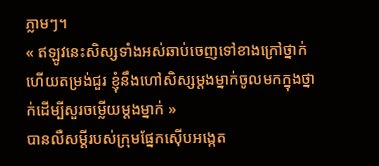ភ្លាមៗ។
« ឥឡូវនេះសិស្សទាំងអស់ឆាប់ចេញទៅខាងក្រៅថ្នាក់ហើយតម្រង់ជួរ ខ្ញុំនឹងហៅសិស្សម្តងម្នាក់ចូលមកក្នុងថ្នាក់ដើម្បីសួរចម្លើយម្តងម្នាក់ »
បានលឺសម្តីរបស់ក្រុមផ្នែកស៊ើបអង្កេត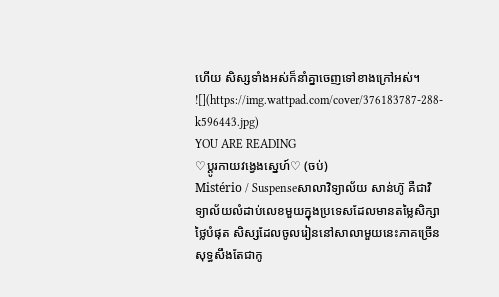ហើយ សិស្សទាំងអស់ក៏នាំគ្នាចេញទៅខាងក្រៅអស់។
![](https://img.wattpad.com/cover/376183787-288-k596443.jpg)
YOU ARE READING
♡ប្តូរកាយវង្វេងស្នេហ៍♡ (ចប់)
Mistério / Suspenseសាលាវិទ្យាល័យ សាន់ហ៊ូ គឺជាវិទ្យាល័យលំដាប់លេខមួយក្នុងប្រទេសដែលមានតម្លៃសិក្សាថ្លៃបំផុត សិស្សដែលចូលរៀននៅសាលាមួយនេះភាគច្រើនសុទ្ធសឹងតែជាកូ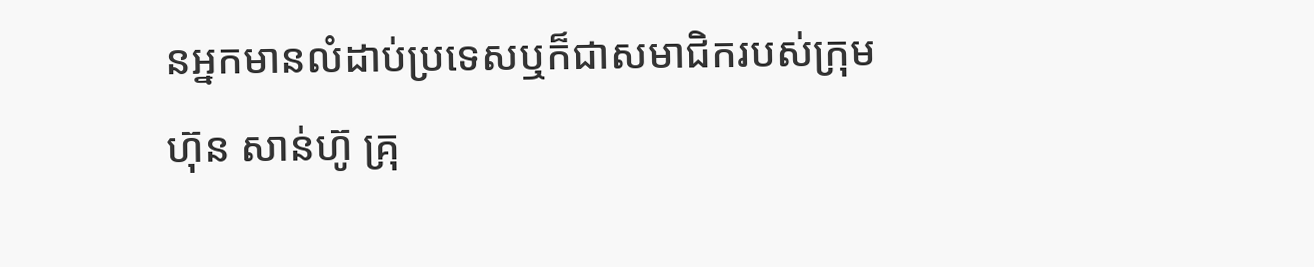នអ្នកមានលំដាប់ប្រទេសឬក៏ជាសមាជិករបស់ក្រុមហ៊ុន សាន់ហ៊ូ គ្រុ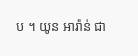ប ។ យូន អារ៉ាន់ ជា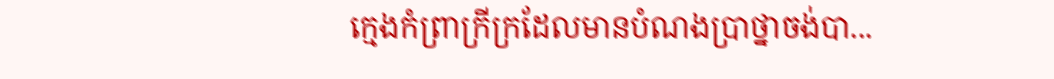ក្មេងកំព្រាក្រីក្រដែលមានបំណងប្រាថ្នាចង់បា...